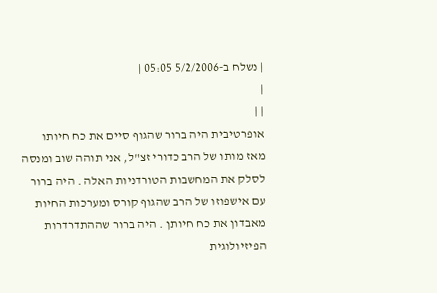| נשלח ב-5/2/2006 05:05 |
|
| |
אופרטיבית היה ברור שהגוף סיים את כח חיותו
מאז מותו של הרב כדורי זצ"ל, אני תוהה שוב ומנסה לסלק את המחשבות הטורדניות האלה . היה ברור עם אישפוזו של הרב שהגוף קורס ומערכות החיות מאבדון את כח חיותן . היה ברור שההתדרדרות הפיזיולוגית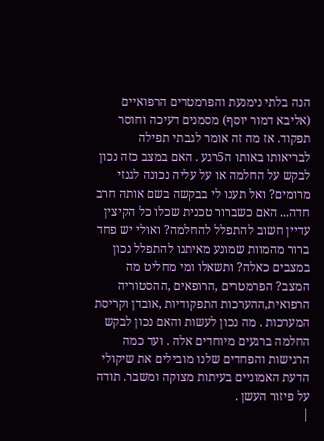הנה בלתי נימנעת והפרמטרים הרפואיים (אליבא דמור יוסף) מסמנים דעיכה וחוסר תפקוד. אז מה זה אומר לגבתי תפילה לבריאותו באותו ה5רגע . האם במצב כזה נכון לבקש על החלמה או על עליה נכונה לגנזי מרומים? ואל תענו לי בבקשה בשם אותה חרב חדה... האם כשברור טכנית שכלו כל הקיצין עדיין חשוב להתפלל להחלמה? ואולי יש פחד ברור מהמוות שמונע מאיתנו להתפלל נכון במצבים כאלה? ותשאלו ומי מחליט מה המצב? הפרמטרים ,הרופאים ,ההסטוריה הרפואית,ההערכות התפקודיות ,אובדן וקריסת המערכות . מה נכון לעשות והאם נכון לבקש החלמה ברגעים מיוחדים אלה . ועד כמה הרגישות והפחדים שלנו מובילים את שיקולי הדעת האמוניים בעיתות מצוקה ומשבר. תודה על פיזור העשן .
|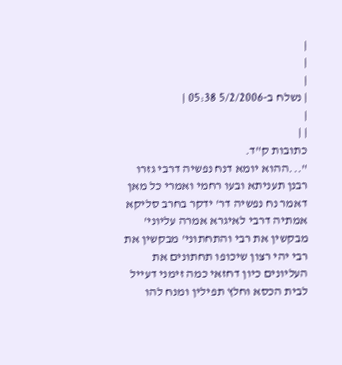|
|
|
| נשלח ב-5/2/2006 05:38 |
|
| |
כתובות ק"ד.
"...ההוא יומא דנח נפשיה דרבי גזרו רבנן תעניתא ובעו רחמי ואמרי כל מאן דאמר נח נפשיה דר' ידקר בחרב סליקא אמתיה דרבי לאיגרא אמרה עליוני' מבקשין את רבי והתחתוני' מבקשין את רבי יהי רצון שיכופו תחתונים את העליונים כיון דחזאי כמה זימני דעייל לבית הכסא וחלץ תפילין ומנח להו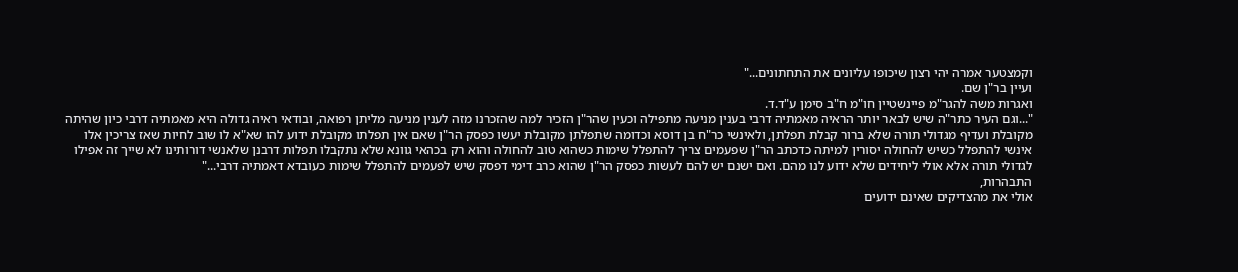וקמצטער אמרה יהי רצון שיכופו עליונים את התחתונים..."
ועיין בר"ן שם.
ואגרות משה להגר"מ פיינשטיין חו"מ ח"ב סימן ע"ד.ד.
"...וגם העיר כתר"ה שיש לבאר יותר הראיה מאמתיה דרבי בענין מניעה מתפילה וכעין שהר"ן הזכיר למה שהזכרנו מזה לענין מניעה מליתן רפואה, ובודאי ראיה גדולה היא מאמתיה דרבי כיון שהיתה מקובלת ועדיף מגדולי תורה שלא ברור קבלת תפלתן, ולאינשי כר"ח בן דוסא וכדומה שתפלתן מקובלת יעשו כפסק הר"ן שאם אין תפלתו מקובלת ידוע להו שא"א לו שוב לחיות שאז צריכין אלו אינשי להתפלל כשיש להחולה יסורין למיתה כדכתב הר"ן שפעמים צריך להתפלל שימות כשהוא טוב להחולה והוא רק בכהאי גוונא שלא נתקבלו תפלות דרבנן שלאנשי דורותינו לא שייך זה אפילו לגדולי תורה אלא אולי ליחידים שלא ידוע לנו מהם. ואם ישנם יש להם לעשות כפסק הר"ן שהוא כרב דימי דפסק שיש לפעמים להתפלל שימות כעובדא דאמתיה דרבי..."
התבהרות,
אולי את מהצדיקים שאינם ידועים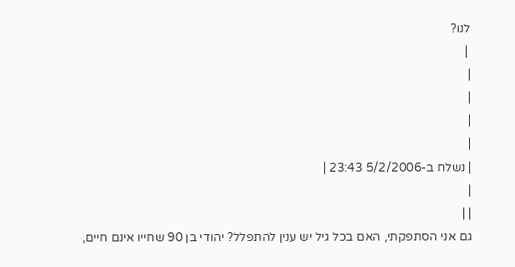לנו?
 |
|
|
|
|
| נשלח ב-5/2/2006 23:43 |
|
| |
גם אני הסתפקתי, האם בכל גיל יש ענין להתפלל? יהודי בן 90 שחייו אינם חיים,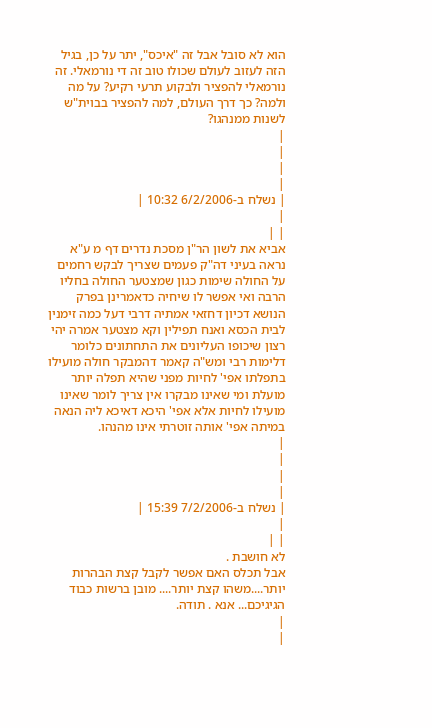הוא לא סובל אבל זה "איכס", יתר על כן, בגיל הזה לעזוב לעולם שכולו טוב זה די נורמאלי. זה נורמאלי להפציר ולבקוע תרעי רקיע? על מה ולמה? כך דרך העולם, למה להפציר בבוית"ש לשנות ממנהגו?
|
|
|
|
| נשלח ב-6/2/2006 10:32 |
|
| |
אביא את לשון הר"ן מסכת נדרים דף מ ע"א
נראה בעיני דה"ק פעמים שצריך לבקש רחמים על החולה שימות כגון שמצטער החולה בחליו הרבה ואי אפשר לו שיחיה כדאמרינן בפרק הנושא דכיון דחזאי אמתיה דרבי דעל כמה זימנין לבית הכסא ואנח תפילין וקא מצטער אמרה יהי רצון שיכופו העליונים את התחתונים כלומר דלימות רבי ומש"ה קאמר דהמבקר חולה מועילו בתפלתו אפי' לחיות מפני שהיא תפלה יותר מועלת ומי שאינו מבקרו אין צריך לומר שאינו מועילו לחיות אלא אפי' היכא דאיכא ליה הנאה במיתה אפי' אותה זוטרתי אינו מהנהו.
|
|
|
|
| נשלח ב-7/2/2006 15:39 |
|
| |
לא חושבת .
אבל תכלס האם אפשר לקבל קצת הבהרות יותר....משהו קצת יותר.... מובן ברשות כבוד הגיגיכם... אנא . תודה.
|
|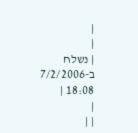|
|
| נשלח ב-7/2/2006 18:08 |
|
| |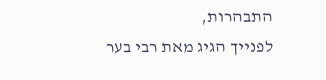התבהרות,
לפנייך הגיג מאת רבי בער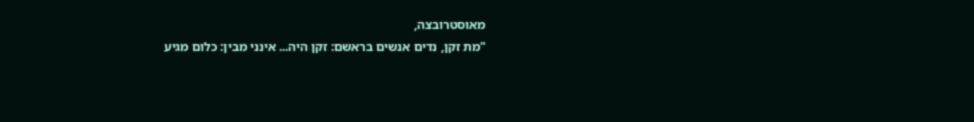מאוסטרובצה,
"מת זקן, נדים אנשים בראשם: זקן היה... אינני מבין: כלום מגיע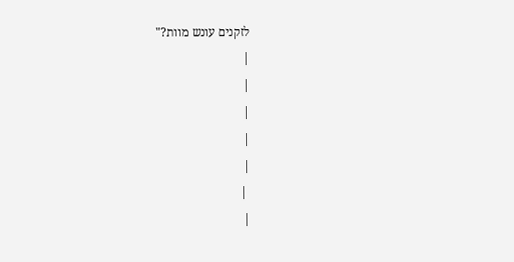לזקנים עונש מוות?"
|
|
|
|
|
 |
|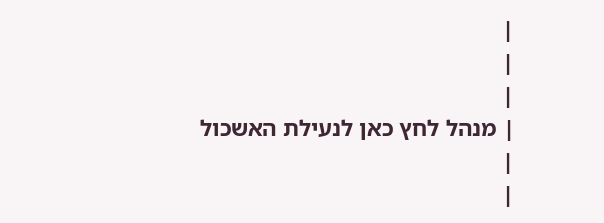|
|
|
| מנהל לחץ כאן לנעילת האשכול
|
|